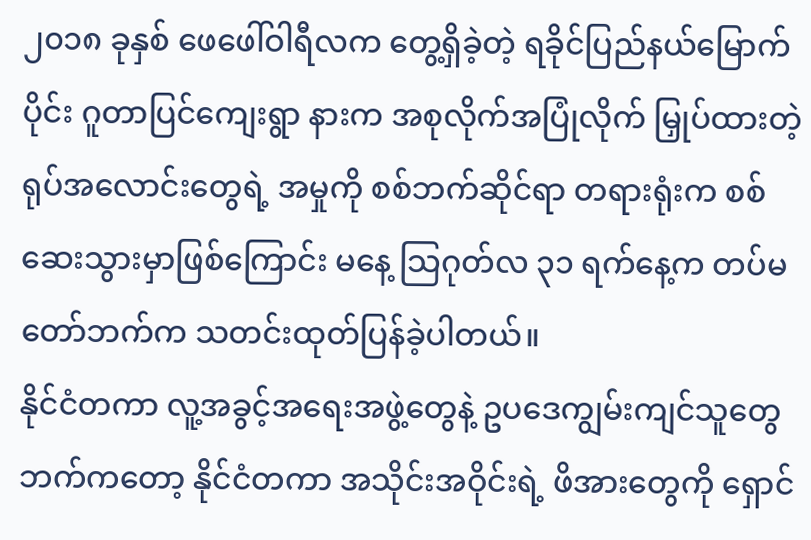၂၀၁၈ ခုနှစ် ဖေဖေါ်ဝါရီလက တွေ့ရှိခဲ့တဲ့ ရခိုင်ပြည်နယ်မြောက်ပိုင်း ဂူတာပြင်ကျေးရွာ နားက အစုလိုက်အပြုံလိုက် မြှုပ်ထားတဲ့ ရုပ်အလောင်းတွေရဲ့ အမှုကို စစ်ဘက်ဆိုင်ရာ တရားရုံးက စစ်ဆေးသွားမှာဖြစ်ကြောင်း မနေ့ သြဂုတ်လ ၃၁ ရက်နေ့က တပ်မတော်ဘက်က သတင်းထုတ်ပြန်ခဲ့ပါတယ်။
နိုင်ငံတကာ လူ့အခွင့်အရေးအဖွဲ့တွေနဲ့ ဥပဒေကျွမ်းကျင်သူတွေဘက်ကတော့ နိုင်ငံတကာ အသိုင်းအဝိုင်းရဲ့ ဖိအားတွေကို ရှောင်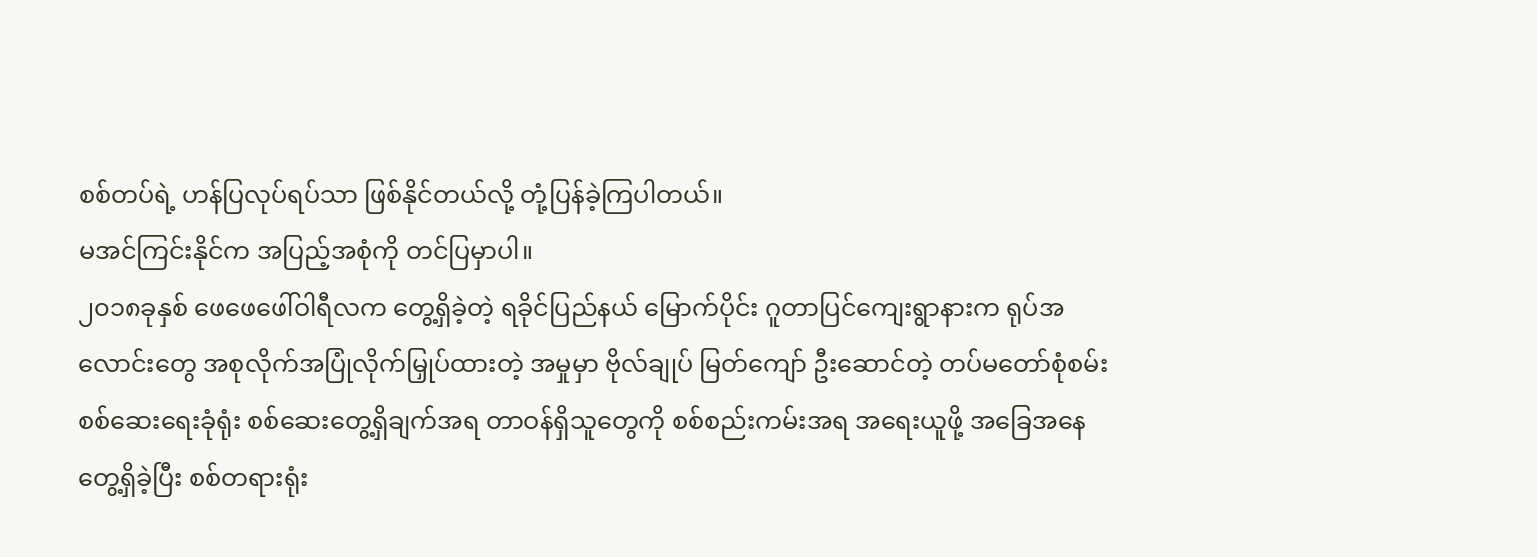စစ်တပ်ရဲ့ ဟန်ပြလုပ်ရပ်သာ ဖြစ်နိုင်တယ်လို့ တုံ့ပြန်ခဲ့ကြပါတယ်။
မအင်ကြင်းနိုင်က အပြည့်အစုံကို တင်ပြမှာပါ။
၂၀၁၈ခုနှစ် ဖေဖေဖေါ်ဝါရီလက တွေ့ရှိခဲ့တဲ့ ရခိုင်ပြည်နယ် မြောက်ပိုင်း ဂူတာပြင်ကျေးရွာနားက ရုပ်အလောင်းတွေ အစုလိုက်အပြုံလိုက်မြှုပ်ထားတဲ့ အမှုမှာ ဗိုလ်ချုပ် မြတ်ကျော် ဦးဆောင်တဲ့ တပ်မတော်စုံစမ်းစစ်ဆေးရေးခုံရုံး စစ်ဆေးတွေ့ရှိချက်အရ တာဝန်ရှိသူတွေကို စစ်စည်းကမ်းအရ အရေးယူဖို့ အခြေအနေတွေ့ရှိခဲ့ပြီး စစ်တရားရုံး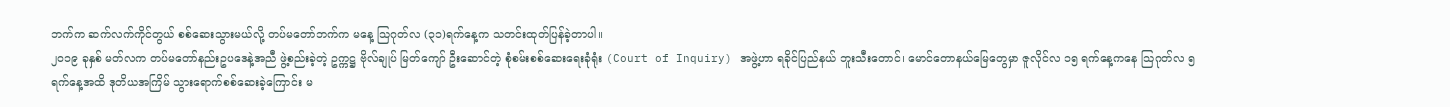ဘက်က ဆက်လက်ကိုင်တွယ် စစ်ဆေးသွားမယ်လို့ တပ်မတော်ဘက်က မနေ့ သြဂုတ်လ (၃၁)ရက်နေ့က သတင်းထုတ်ပြန်ခဲ့တာပါ။
၂၀၁၉ ခုနှစ် မတ်လက တပ်မတော်နည်းဥပဒေနဲ့အညီ ဖွဲ့စည်းခဲ့တဲ့ ဥက္ကဋ္ဌ ဗိုလ်ချုပ် မြတ်ကျော် ဦးဆောင်တဲ့ စုံစမ်းစစ်ဆေးရေးခုံရုံး (Court of Inquiry) အဖွဲ့ဟာ ရခိုင်ပြည်နယ် ဘူးသီးတောင်၊ မောင်တောနယ်မြေတွေမှာ ဇူလိုင်လ ၁၅ ရက်နေ့ကနေ သြဂုတ်လ ၅ ရက်နေ့အထိ ဒုတိယအကြိမ် သွားရောက်စစ်ဆေးခဲ့ကြောင်း မ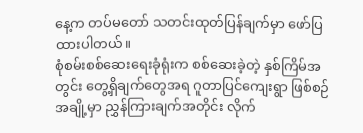နေ့က တပ်မတော် သတင်းထုတ်ပြန်ချက်မှာ ဖော်ပြထားပါတယ်။
စုံစမ်းစစ်ဆေးရေးခုံရုံးက စစ်ဆေးခဲ့တဲ့ နှစ်ကြိမ်အတွင်း တွေ့ရှိချက်တွေအရ ဂူတာပြင်ကျေးရွာ ဖြစ်စဉ်အချို့မှာ ညွှန်ကြားချက်အတိုင်း လိုက်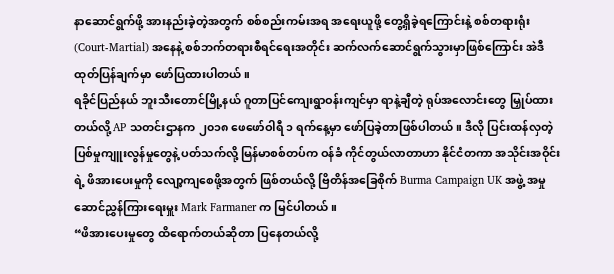နာဆောင်ရွက်ဖို့ အားနည်းခဲ့တဲ့အတွက် စစ်စည်းကမ်းအရ အရေးယူဖို့ တွေ့ရှိခဲ့ရကြောင်းနဲ့ စစ်တရားရုံး (Court-Martial) အနေနဲ့ စစ်ဘက်တရားစီရင်ရေးအတိုင်း ဆက်လက်ဆောင်ရွက်သွားမှာဖြစ်ကြောင်း အဲဒီထုတ်ပြန်ချက်မှာ ဖော်ပြထားပါတယ်။
ရခိုင်ပြည်နယ် ဘူးသီးတောင်မြို့နယ် ဂူတာပြင်ကျေးရွာဝန်းကျင်မှာ ရာနဲ့ချီတဲ့ ရုပ်အလောင်းတွေ မြှုပ်ထားတယ်လို့ AP သတင်းဌာနက ၂၀၁၈ ဖေဖော်ဝါရီ ၁ ရက်နေ့မှာ ဖော်ပြခဲ့တာဖြစ်ပါတယ်။ ဒီလို ပြင်းထန်လှတဲ့ ပြစ်မှုကျူးလွန်မှုတွေနဲ့ ပတ်သက်လို့ မြန်မာစစ်တပ်က ဝန်ခံ ကိုင်တွယ်လာတာဟာ နိုင်ငံတကာ အသိုင်းအဝိုင်းရဲ့ ဖိအားပေးမှုကို လျော့ကျစေဖို့အတွက် ဖြစ်တယ်လို့ ဗြိတိန်အခြေစိုက် Burma Campaign UK အဖွဲ့ အမှုဆောင်ညွှန်ကြားရေးမှူး Mark Farmaner က မြင်ပါတယ်။
“ဖိအားပေးမှုတွေ ထိရောက်တယ်ဆိုတာ ပြနေတယ်လို့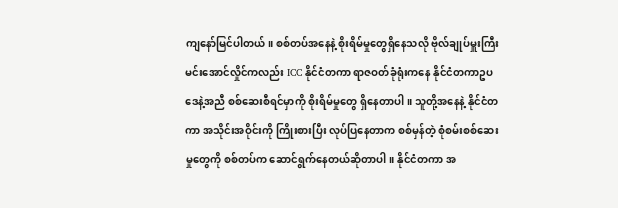ကျနော်မြင်ပါတယ်။ စစ်တပ်အနေနဲ့ စိုးရိမ်မှုတွေရှိနေသလို ဗိုလ်ချုပ်မှူးကြီး မင်းအောင်လှိုင်ကလည်း ICC နိုင်ငံတကာ ရာဇဝတ်ခုံရုံးကနေ နိုင်ငံတကာဥပဒေနဲ့အညီ စစ်ဆေးစီရင်မှာကို စိုးရိမ်မှုတွေ ရှိနေတာပါ။ သူတို့အနေနဲ့ နိုင်ငံတကာ အသိုင်းအဝိုင်းကို ကြိုးစားပြီး လုပ်ပြနေတာက စစ်မှန်တဲ့ စုံစမ်းစစ်ဆေးမှုတွေကို စစ်တပ်က ဆောင်ရွက်နေတယ်ဆိုတာပါ။ နိုင်ငံတကာ အ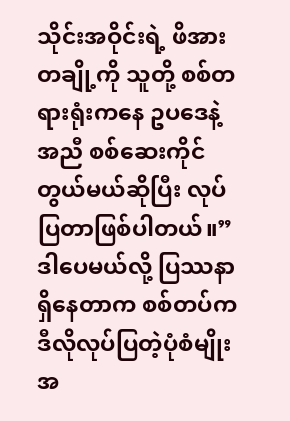သိုင်းအဝိုင်းရဲ့ ဖိအားတချို့ကို သူတို့ စစ်တရားရုံးကနေ ဥပဒေနဲ့အညီ စစ်ဆေးကိုင်တွယ်မယ်ဆိုပြီး လုပ်ပြတာဖြစ်ပါတယ်။”
ဒါပေမယ်လို့ ပြဿနာရှိနေတာက စစ်တပ်က ဒီလိုလုပ်ပြတဲ့ပုံစံမျိုး အ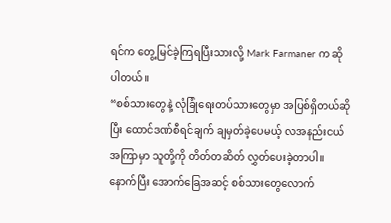ရင်က တွေ့မြင်ခဲ့ကြရပြီးသားလို့ Mark Farmaner က ဆိုပါတယ်။
“စစ်သားတွေနဲ့ လုံခြုံရေးတပ်သားတွေမှာ အပြစ်ရှိတယ်ဆိုပြီး ထောင်ဒဏ်စီရင်ချက် ချမှတ်ခဲ့ပေမယ့် လအနည်းငယ်အကြာမှာ သူတို့ကို တိတ်တဆိတ် လွှတ်ပေးခဲ့တာပါ။ နောက်ပြီး အောက်ခြေအဆင့် စစ်သားတွေလောက်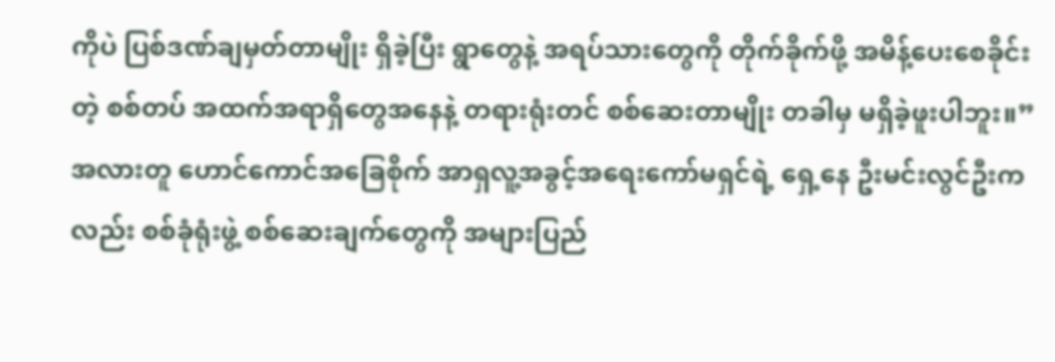ကိုပဲ ပြစ်ဒဏ်ချမှတ်တာမျိုး ရှိခဲ့ပြီး ရွာတွေနဲ့ အရပ်သားတွေကို တိုက်ခိုက်ဖို့ အမိန့်ပေးစေခိုင်းတဲ့ စစ်တပ် အထက်အရာရှိတွေအနေနဲ့ တရားရုံးတင် စစ်ဆေးတာမျိုး တခါမှ မရှိခဲ့ဖူးပါဘူး။”
အလားတူ ဟောင်ကောင်အခြေစိုက် အာရှလူ့အခွင့်အရေးကော်မရှင်ရဲ့ ရှေ့နေ ဦးမင်းလွင်ဦးကလည်း စစ်ခုံရုံးဖွဲ့ စစ်ဆေးချက်တွေကို အများပြည်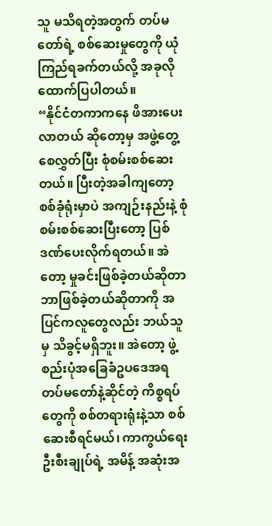သူ မသိရတဲ့အတွက် တပ်မတော်ရဲ့ စစ်ဆေးမှုတွေကို ယုံကြည်ရခက်တယ်လို့ အခုလို ထောက်ပြပါတယ်။
“နိုင်ငံတကာကနေ ဖိအားပေးလာတယ် ဆိုတော့မှ အဖွဲ့တွေ့စေလွှတ်ပြီး စုံစမ်းစစ်ဆေးတယ်။ ပြီးတဲ့အခါကျတော့ စစ်ခုံရုံးမှာပဲ အကျဉ်းနည်းနဲ့ စုံစမ်းစစ်ဆေးပြီးတော့ ပြစ်ဒဏ်ပေးလိုက်ရတယ်။ အဲတော့ မှုခင်းဖြစ်ခဲ့တယ်ဆိုတာ ဘာဖြစ်ခဲ့တယ်ဆိုတာကို အပြင်ကလူတွေလည်း ဘယ်သူမှ သိခွင့်မရှိဘူး။ အဲတော့ ဖွဲ့စည်းပုံအခြေခံဥပဒေအရ တပ်မတော်နဲ့ဆိုင်တဲ့ ကိစ္စရပ်တွေကို စစ်တရားရုံးနဲ့သာ စစ်ဆေးစီရင်မယ်၊ ကာကွယ်ရေးဦးစီးချုပ်ရဲ့ အမိန့် အဆုံးအ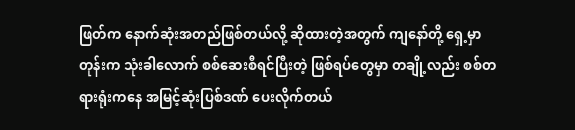ဖြတ်က နောက်ဆုံးအတည်ဖြစ်တယ်လို့ ဆိုထားတဲ့အတွက် ကျနော်တို့ ရှေ့မှာတုန်းက သုံးခါလောက် စစ်ဆေးစီရင်ပြီးတဲ့ ဖြစ်ရပ်တွေမှာ တချို့လည်း စစ်တရားရုံးကနေ အမြင့်ဆုံးပြစ်ဒဏ် ပေးလိုက်တယ်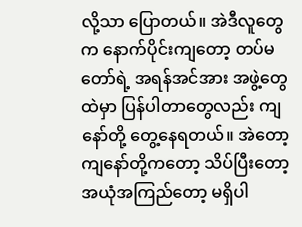လို့သာ ပြောတယ်။ အဲဒီလူတွေက နောက်ပိုင်းကျတော့ တပ်မတော်ရဲ့ အရန်အင်အား အဖွဲ့တွေထဲမှာ ပြန်ပါတာတွေလည်း ကျနော်တို့ တွေ့နေရတယ်။ အဲတော့ ကျနော်တို့ကတော့ သိပ်ပြီးတော့ အယုံအကြည်တော့ မရှိပါ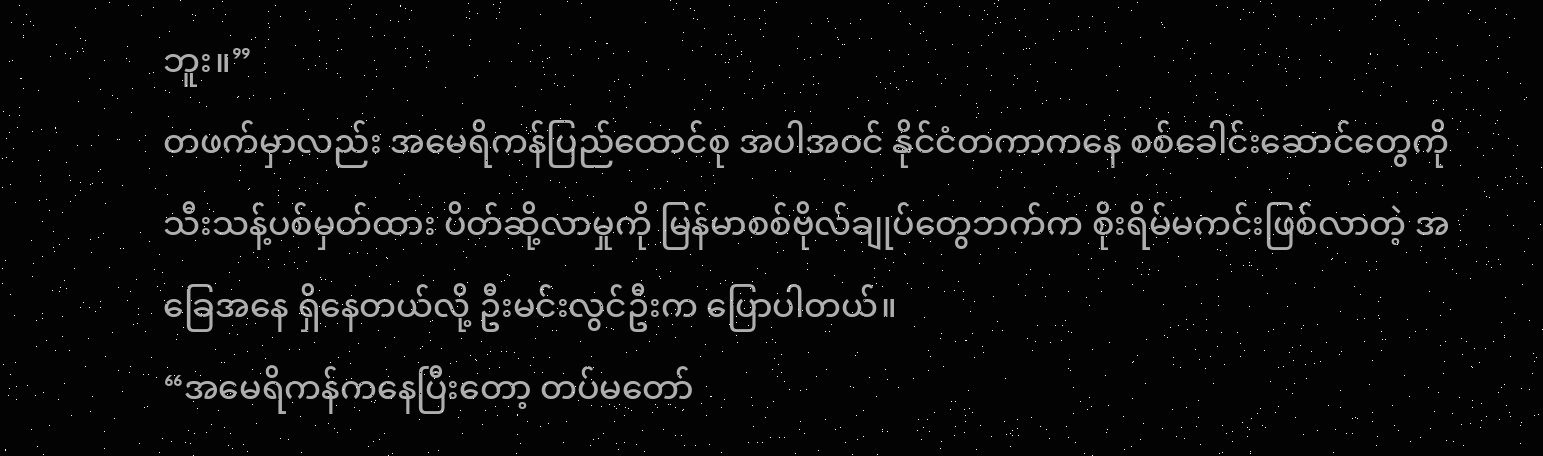ဘူး။”
တဖက်မှာလည်း အမေရိကန်ပြည်ထောင်စု အပါအဝင် နိုင်ငံတကာကနေ စစ်ခေါင်းဆောင်တွေကို သီးသန့်ပစ်မှတ်ထား ပိတ်ဆို့လာမှုကို မြန်မာစစ်ဗိုလ်ချုပ်တွေဘက်က စိုးရိမ်မကင်းဖြစ်လာတဲ့ အခြေအနေ ရှိနေတယ်လို့ ဦးမင်းလွင်ဦးက ပြောပါတယ်။
“အမေရိကန်ကနေပြီးတော့ တပ်မတော်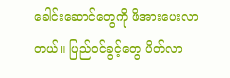ခေါင်းဆောင်တွေကို ဖိအားပေးလာတယ်။ ပြည်ဝင်ခွင့်တွေ ပိတ်လာ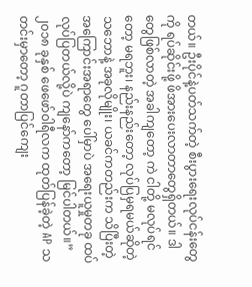တယ်။ ဦးပိုင်နဲ့ပတ်သက်တဲ့ စီးပွားရေးလုပ်ငန်းတွေကို ရပ်ဆိုင်းဖို့ ဖိအားပေးလာတာတွေရှိတယ်။ ဒါတွေဖြစ်လာတဲ့ အခါကျတော့ ကဲ ငါတို့ မလုပ်ရင်တော့ မရဘူး၊ နည်းနည်းတော့ လုပ်ပြမှရမယ်ဆိုတဲ့ သဘောနဲ့ အခုလိုမျိုး၊ ယခင်ကတည်းက သိပြီးတဲ့ အကြောင်းအရာတွေ ပေါ်မှာပဲ အရေးယူမှုတခု ထပ်လုပ်ပြတယ်လို့ပဲ ကျနော်ကတော့ မြင်ပါတယ်။”
၂၀၁၈ ခုနှစ် ဖေဖော်ဝါရီလက ထုတ်ပြန်ခဲ့တဲ့ AP သတင်းမှာတော့ ဂူတာပြင်ကျေး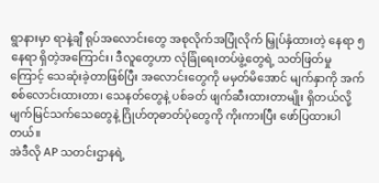ရွာနားမှာ ရာနဲ့ချီ ရုပ်အလောင်းတွေ အစုလိုက်အပြုံလိုက် မြှုပ်နှံထားတဲ့ နေရာ ၅ နေရာ ရှိတဲ့အကြောင်း၊ ဒီလူတွေဟာ လုံခြုံရေးတပ်ဖွဲ့တွေရဲ့ သတ်ဖြတ်မှုကြောင့် သေဆုံးခဲ့တာဖြစ်ပြီး အလောင်းတွေကို မမှတ်မိအောင် မျက်နှာကို အက်စစ်လောင်းထားတာ၊ သေနတ်တွေနဲ့ ပစ်ခတ် ဖျက်ဆီးထားတာမျိုး ရှိတယ်လို့ မျက်မြင်သက်သေတွေနဲ့ ဂြိုဟ်တုဓာတ်ပုံတွေကို ကိုးကားပြီး ဖော်ပြထားပါတယ်။
အဲဒီလို AP သတင်းဌာနရဲ့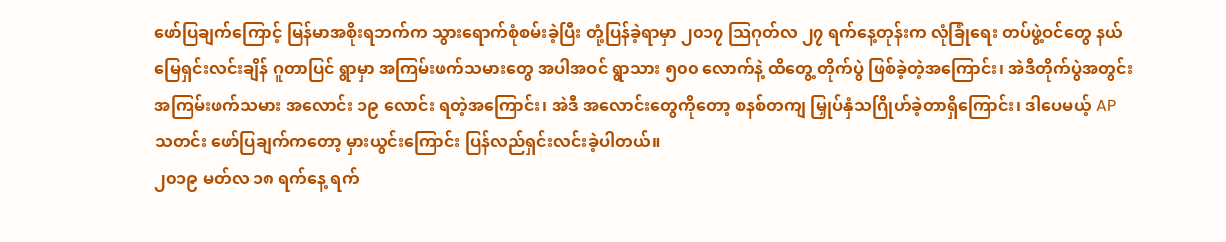ဖော်ပြချက်ကြောင့် မြန်မာအစိုးရဘက်က သွားရောက်စုံစမ်းခဲ့ပြီး တုံ့ပြန်ခဲ့ရာမှာ ၂၀၁၇ သြဂုတ်လ ၂၇ ရက်နေ့တုန်းက လုံခြုံရေး တပ်ဖွဲ့ဝင်တွေ နယ်မြေရှင်းလင်းချိန် ဂူတာပြင် ရွာမှာ အကြမ်းဖက်သမားတွေ အပါအဝင် ရွာသား ၅၀၀ လောက်နဲ့ ထိတွေ့ တိုက်ပွဲ ဖြစ်ခဲ့တဲ့အကြောင်း၊ အဲဒီတိုက်ပွဲအတွင်း အကြမ်းဖက်သမား အလောင်း ၁၉ လောင်း ရတဲ့အကြောင်း၊ အဲဒီ အလောင်းတွေကိုတော့ စနစ်တကျ မြှုပ်နှံသဂြိုဟ်ခဲ့တာရှိကြောင်း၊ ဒါပေမယ့် AP သတင်း ဖော်ပြချက်ကတော့ မှားယွင်းကြောင်း ပြန်လည်ရှင်းလင်းခဲ့ပါတယ်။
၂၀၁၉ မတ်လ ၁၈ ရက်နေ့ ရက်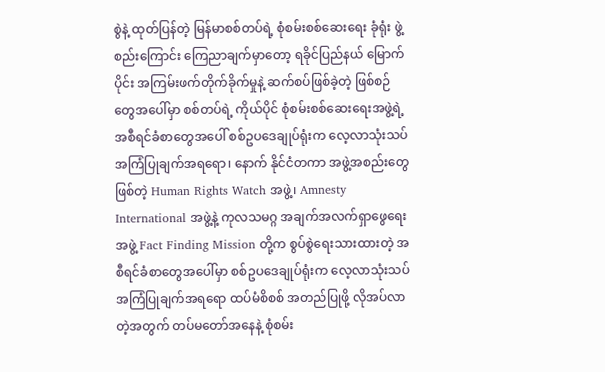စွဲနဲ့ ထုတ်ပြန်တဲ့ မြန်မာစစ်တပ်ရဲ့ စုံစမ်းစစ်ဆေးရေး ခုံရုံး ဖွဲ့စည်းကြောင်း ကြေညာချက်မှာတော့ ရခိုင်ပြည်နယ် မြောက်ပိုင်း အကြမ်းဖက်တိုက်ခိုက်မှုနဲ့ ဆက်စပ်ဖြစ်ခဲ့တဲ့ ဖြစ်စဉ်တွေအပေါ်မှာ စစ်တပ်ရဲ့ ကိုယ်ပိုင် စုံစမ်းစစ်ဆေးရေးအဖွဲ့ရဲ့ အစီရင်ခံစာတွေအပေါ် စစ်ဥပဒေချုပ်ရုံးက လေ့လာသုံးသပ် အကြံပြုချက်အရရော၊ နောက် နိုင်ငံတကာ အဖွဲ့အစည်းတွေဖြစ်တဲ့ Human Rights Watch အဖွဲ့၊ Amnesty International အဖွဲ့နဲ့ ကုလသမဂ္ဂ အချက်အလက်ရှာဖွေရေးအဖွဲ့ Fact Finding Mission တို့က စွပ်စွဲရေးသားထားတဲ့ အစီရင်ခံစာတွေအပေါ်မှာ စစ်ဥပဒေချုပ်ရုံးက လေ့လာသုံးသပ် အကြံပြုချက်အရရော ထပ်မံစိစစ် အတည်ပြုဖို့ လိုအပ်လာတဲ့အတွက် တပ်မတော်အနေနဲ့ စုံစမ်း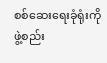စစ်ဆေးရေးခုံရုံးကို ဖွဲ့စည်း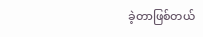ခဲ့တာဖြစ်တယ်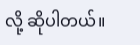လို့ ဆိုပါတယ်။